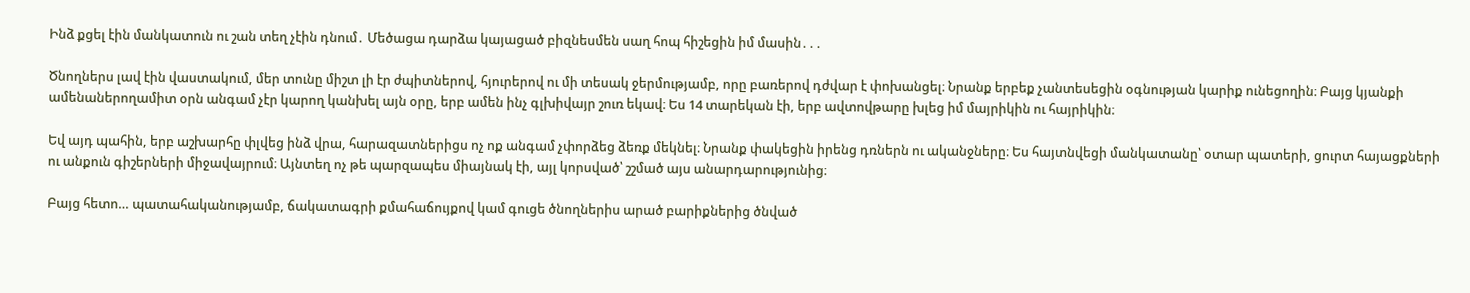Ինձ քցել էին մանկատուն ու շան տեղ չէին դնում․ Մեծացա դարձա կայացած բիզնեսմեն սաղ հոպ հիշեցին իմ մասին․․․

Ծնողներս լավ էին վաստակում, մեր տունը միշտ լի էր ժպիտներով, հյուրերով ու մի տեսակ ջերմությամբ, որը բառերով դժվար է փոխանցել։ Նրանք երբեք չանտեսեցին օգնության կարիք ունեցողին։ Բայց կյանքի ամենաներողամիտ օրն անգամ չէր կարող կանխել այն օրը, երբ ամեն ինչ գլխիվայր շուռ եկավ։ Ես 14 տարեկան էի, երբ ավտովթարը խլեց իմ մայրիկին ու հայրիկին։

Եվ այդ պահին, երբ աշխարհը փլվեց ինձ վրա, հարազատներիցս ոչ ոք անգամ չփորձեց ձեռք մեկնել։ Նրանք փակեցին իրենց դռներն ու ականջները։ Ես հայտնվեցի մանկատանը՝ օտար պատերի, ցուրտ հայացքների ու անքուն գիշերների միջավայրում։ Այնտեղ ոչ թե պարզապես միայնակ էի, այլ կորսված՝ շշմած այս անարդարությունից։

Բայց հետո… պատահականությամբ, ճակատագրի քմահաճույքով կամ գուցե ծնողներիս արած բարիքներից ծնված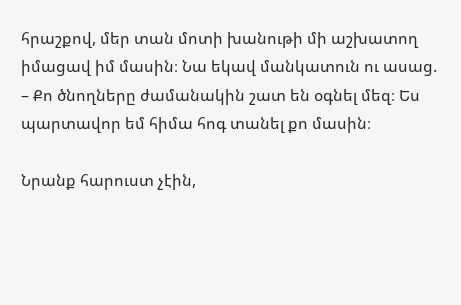հրաշքով, մեր տան մոտի խանութի մի աշխատող իմացավ իմ մասին։ Նա եկավ մանկատուն ու ասաց.
– Քո ծնողները ժամանակին շատ են օգնել մեզ։ Ես պարտավոր եմ հիմա հոգ տանել քո մասին։

Նրանք հարուստ չէին,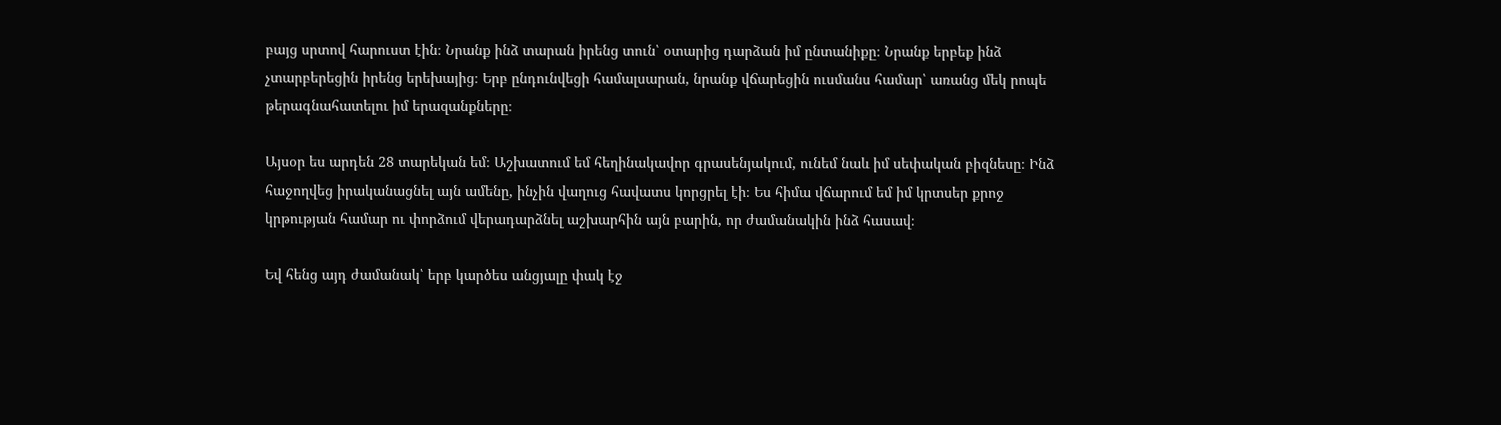բայց սրտով հարուստ էին։ Նրանք ինձ տարան իրենց տուն՝ օտարից դարձան իմ ընտանիքը։ Նրանք երբեք ինձ չտարբերեցին իրենց երեխայից։ Երբ ընդունվեցի համալսարան, նրանք վճարեցին ուսմանս համար՝ առանց մեկ րոպե թերագնահատելու իմ երազանքները։

Այսօր ես արդեն 28 տարեկան եմ։ Աշխատում եմ հեղինակավոր գրասենյակում, ունեմ նաև իմ սեփական բիզնեսը։ Ինձ հաջողվեց իրականացնել այն ամենը, ինչին վաղուց հավատս կորցրել էի։ Ես հիմա վճարում եմ իմ կրտսեր քրոջ կրթության համար ու փորձում վերադարձնել աշխարհին այն բարին, որ ժամանակին ինձ հասավ։

Եվ հենց այդ ժամանակ՝ երբ կարծես անցյալը փակ էջ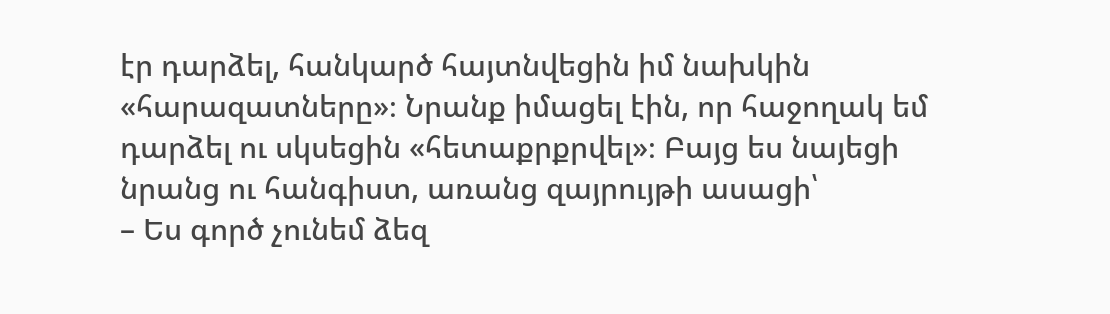էր դարձել, հանկարծ հայտնվեցին իմ նախկին «հարազատները»։ Նրանք իմացել էին, որ հաջողակ եմ դարձել ու սկսեցին «հետաքրքրվել»։ Բայց ես նայեցի նրանց ու հանգիստ, առանց զայրույթի ասացի՝
– Ես գործ չունեմ ձեզ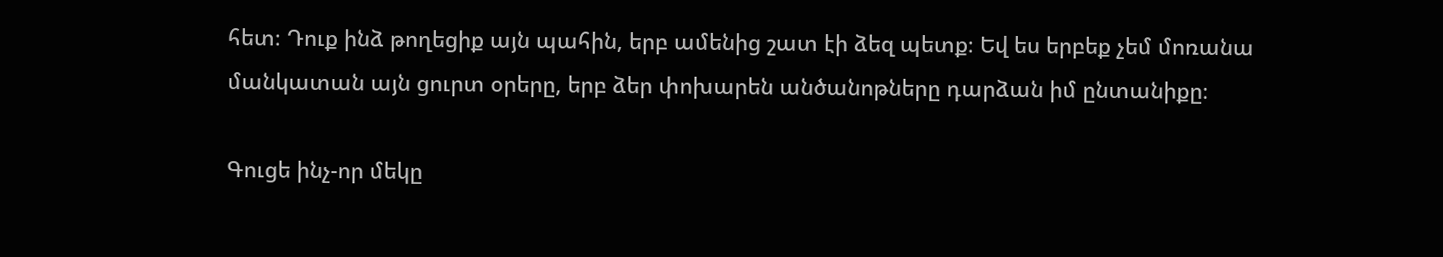հետ։ Դուք ինձ թողեցիք այն պահին, երբ ամենից շատ էի ձեզ պետք։ Եվ ես երբեք չեմ մոռանա մանկատան այն ցուրտ օրերը, երբ ձեր փոխարեն անծանոթները դարձան իմ ընտանիքը։

Գուցե ինչ-որ մեկը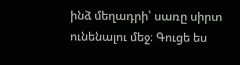ինձ մեղադրի՝ սառը սիրտ ունենալու մեջ։ Գուցե ես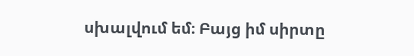սխալվում եմ։ Բայց իմ սիրտը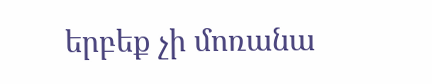երբեք չի մոռանա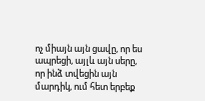ոչ միայն այն ցավը, որ ես ապրեցի, այլև այն սերը, որ ինձ տվեցին այն մարդիկ, ում հետ երբեք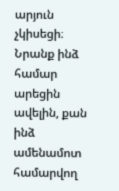արյուն չկիսեցի։ Նրանք ինձ համար արեցին ավելին, քան ինձ ամենամոտ համարվող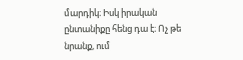մարդիկ։ Իսկ իրական ընտանիքը հենց դա է։ Ոչ թե նրանք, ում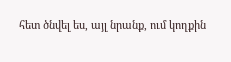հետ ծնվել ես, այլ նրանք, ում կողքին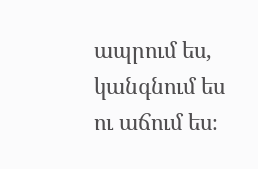ապրում ես, կանգնում ես ու աճում ես։